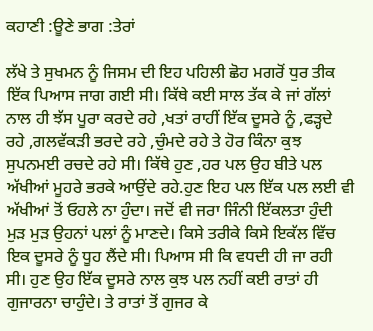ਕਹਾਣੀ :ਊਣੇ ਭਾਗ :ਤੇਰਾਂ

ਲੱਖੇ ਤੇ ਸੁਖਮਨ ਨੂੰ ਜਿਸਮ ਦੀ ਇਹ ਪਹਿਲੀ ਛੋਹ ਮਗਰੋਂ ਧੁਰ ਤੀਕ ਇੱਕ ਪਿਆਸ ਜਾਗ ਗਈ ਸੀ। ਕਿੱਥੇ ਕਈ ਸਾਲ ਤੱਕ ਕੇ ਜਾਂ ਗੱਲਾਂ ਨਾਲ ਹੀ ਝੱਸ ਪੂਰਾ ਕਰਦੇ ਰਹੇ ,ਖਤਾਂ ਰਾਹੀਂ ਇੱਕ ਦੂਸਰੇ ਨੂੰ ,ਫੜ੍ਹਦੇ ਰਹੇ ,ਗਲਵੱਕੜੀ ਭਰਦੇ ਰਹੇ ,ਚੁੰਮਦੇ ਰਹੇ ਤੇ ਹੋਰ ਕਿੰਨਾ ਕੁਝ ਸੁਪਨਮਈ ਰਚਦੇ ਰਹੇ ਸੀ। ਕਿੱਥੇ ਹੁਣ ,ਹਰ ਪਲ ਉਹ ਬੀਤੇ ਪਲ ਅੱਖੀਆਂ ਮੂਹਰੇ ਭਰਕੇ ਆਉਂਦੇ ਰਹੇ.ਹੁਣ ਇਹ ਪਲ ਇੱਕ ਪਲ ਲਈ ਵੀ ਅੱਖੀਆਂ ਤੋਂ ਓਹਲੇ ਨਾ ਹੁੰਦਾ। ਜਦੋਂ ਵੀ ਜਰਾ ਜਿੰਨੀ ਇੱਕਲਤਾ ਹੁੰਦੀ ਮੁੜ ਮੁੜ ਉਹਨਾਂ ਪਲਾਂ ਨੂੰ ਮਾਣਦੇ। ਕਿਸੇ ਤਰੀਕੇ ਕਿਸੇ ਇਕੱਲ ਵਿੱਚ ਇਕ ਦੂਸਰੇ ਨੂੰ ਧੂਹ ਲੈਂਦੇ ਸੀ। ਪਿਆਸ ਸੀ ਕਿ ਵਧਦੀ ਹੀ ਜਾ ਰਹੀ ਸੀ। ਹੁਣ ਉਹ ਇੱਕ ਦੂਸਰੇ ਨਾਲ ਕੁਝ ਪਲ ਨਹੀਂ ਕਈ ਰਾਤਾਂ ਹੀ ਗੁਜਾਰਨਾ ਚਾਹੁੰਦੇ। ਤੇ ਰਾਤਾਂ ਤੋਂ ਗੁਜਰ ਕੇ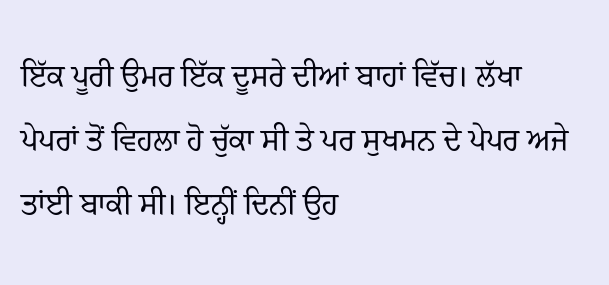ਇੱਕ ਪੂਰੀ ਉਮਰ ਇੱਕ ਦੂਸਰੇ ਦੀਆਂ ਬਾਹਾਂ ਵਿੱਚ। ਲੱਖਾ ਪੇਪਰਾਂ ਤੋਂ ਵਿਹਲਾ ਹੋ ਚੁੱਕਾ ਸੀ ਤੇ ਪਰ ਸੁਖਮਨ ਦੇ ਪੇਪਰ ਅਜੇ ਤਾਂਈ ਬਾਕੀ ਸੀ। ਇਨ੍ਹੀਂ ਦਿਨੀਂ ਉਹ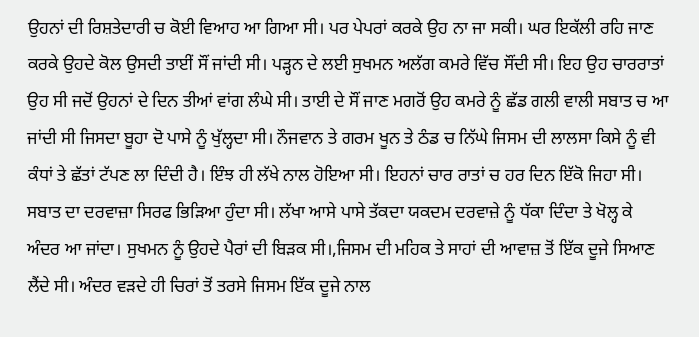ਉਹਨਾਂ ਦੀ ਰਿਸ਼ਤੇਦਾਰੀ ਚ ਕੋਈ ਵਿਆਹ ਆ ਗਿਆ ਸੀ। ਪਰ ਪੇਪਰਾਂ ਕਰਕੇ ਉਹ ਨਾ ਜਾ ਸਕੀ। ਘਰ ਇਕੱਲੀ ਰਹਿ ਜਾਣ ਕਰਕੇ ਉਹਦੇ ਕੋਲ ਉਸਦੀ ਤਾਈਂ ਸੌਂ ਜਾਂਦੀ ਸੀ। ਪੜ੍ਹਨ ਦੇ ਲਈ ਸੁਖਮਨ ਅਲੱਗ ਕਮਰੇ ਵਿੱਚ ਸੌਂਦੀ ਸੀ। ਇਹ ਉਹ ਚਾਰਰਾਤਾਂ ਉਹ ਸੀ ਜਦੋਂ ਉਹਨਾਂ ਦੇ ਦਿਨ ਤੀਆਂ ਵਾਂਗ ਲੰਘੇ ਸੀ। ਤਾਈ ਦੇ ਸੌਂ ਜਾਣ ਮਗਰੋਂ ਉਹ ਕਮਰੇ ਨੂੰ ਛੱਡ ਗਲੀ ਵਾਲੀ ਸਬਾਤ ਚ ਆ ਜਾਂਦੀ ਸੀ ਜਿਸਦਾ ਬੂਹਾ ਦੋ ਪਾਸੇ ਨੂੰ ਖੁੱਲ੍ਹਦਾ ਸੀ। ਨੌਜਵਾਨ ਤੇ ਗਰਮ ਖੂਨ ਤੇ ਠੰਡ ਚ ਨਿੱਘੇ ਜਿਸਮ ਦੀ ਲਾਲਸਾ ਕਿਸੇ ਨੂੰ ਵੀ ਕੰਧਾਂ ਤੇ ਛੱਤਾਂ ਟੱਪਣ ਲਾ ਦਿੰਦੀ ਹੈ। ਇੰਝ ਹੀ ਲੱਖੇ ਨਾਲ ਹੋਇਆ ਸੀ। ਇਹਨਾਂ ਚਾਰ ਰਾਤਾਂ ਚ ਹਰ ਦਿਨ ਇੱਕੋ ਜਿਹਾ ਸੀ। ਸਬਾਤ ਦਾ ਦਰਵਾਜ਼ਾ ਸਿਰਫ ਭਿੜਿਆ ਹੁੰਦਾ ਸੀ। ਲੱਖਾ ਆਸੇ ਪਾਸੇ ਤੱਕਦਾ ਯਕਦਮ ਦਰਵਾਜ਼ੇ ਨੂੰ ਧੱਕਾ ਦਿੰਦਾ ਤੇ ਖੋਲ੍ਹ ਕੇ ਅੰਦਰ ਆ ਜਾਂਦਾ। ਸੁਖਮਨ ਨੂੰ ਉਹਦੇ ਪੈਰਾਂ ਦੀ ਬਿੜਕ ਸੀ।,ਜਿਸਮ ਦੀ ਮਹਿਕ ਤੇ ਸਾਹਾਂ ਦੀ ਆਵਾਜ਼ ਤੋਂ ਇੱਕ ਦੂਜੇ ਸਿਆਣ ਲੈਂਦੇ ਸੀ। ਅੰਦਰ ਵੜਦੇ ਹੀ ਚਿਰਾਂ ਤੋਂ ਤਰਸੇ ਜਿਸਮ ਇੱਕ ਦੂਜੇ ਨਾਲ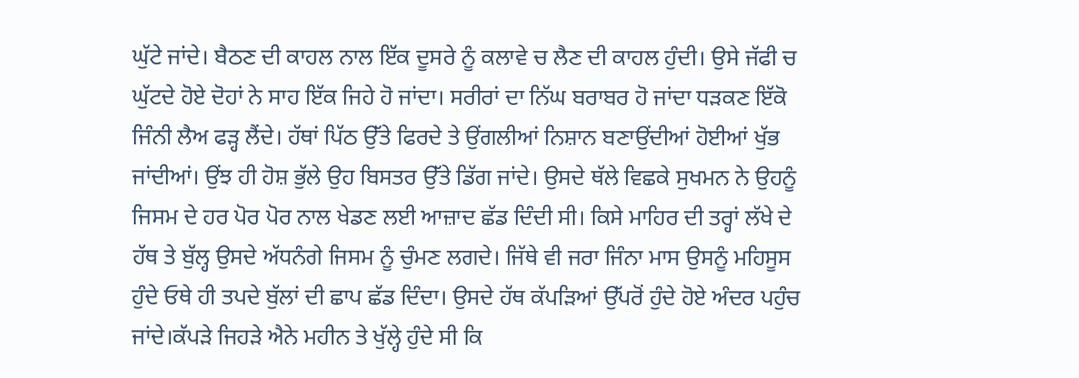ਘੁੱਟੇ ਜਾਂਦੇ। ਬੈਠਣ ਦੀ ਕਾਹਲ ਨਾਲ ਇੱਕ ਦੂਸਰੇ ਨੂੰ ਕਲਾਵੇ ਚ ਲੈਣ ਦੀ ਕਾਹਲ ਹੁੰਦੀ। ਉਸੇ ਜੱਫੀ ਚ ਘੁੱਟਦੇ ਹੋਏ ਦੋਹਾਂ ਨੇ ਸਾਹ ਇੱਕ ਜਿਹੇ ਹੋ ਜਾਂਦਾ। ਸਰੀਰਾਂ ਦਾ ਨਿੱਘ ਬਰਾਬਰ ਹੋ ਜਾਂਦਾ ਧੜਕਣ ਇੱਕੋ ਜਿੰਨੀ ਲੈਅ ਫੜ੍ਹ ਲੈਂਦੇ। ਹੱਥਾਂ ਪਿੱਠ ਉੱਤੇ ਫਿਰਦੇ ਤੇ ਉਂਗਲੀਆਂ ਨਿਸ਼ਾਨ ਬਣਾਉਂਦੀਆਂ ਹੋਈਆਂ ਖੁੱਭ ਜਾਂਦੀਆਂ। ਉਂਝ ਹੀ ਹੋਸ਼ ਭੁੱਲੇ ਉਹ ਬਿਸਤਰ ਉੱਤੇ ਡਿੱਗ ਜਾਂਦੇ। ਉਸਦੇ ਥੱਲੇ ਵਿਛਕੇ ਸੁਖਮਨ ਨੇ ਉਹਨੂੰ ਜਿਸਮ ਦੇ ਹਰ ਪੋਰ ਪੋਰ ਨਾਲ ਖੇਡਣ ਲਈ ਆਜ਼ਾਦ ਛੱਡ ਦਿੰਦੀ ਸੀ। ਕਿਸੇ ਮਾਹਿਰ ਦੀ ਤਰ੍ਹਾਂ ਲੱਖੇ ਦੇ ਹੱਥ ਤੇ ਬੁੱਲ੍ਹ ਉਸਦੇ ਅੱਧਨੰਗੇ ਜਿਸਮ ਨੂੰ ਚੁੰਮਣ ਲਗਦੇ। ਜਿੱਥੇ ਵੀ ਜਰਾ ਜਿੰਨਾ ਮਾਸ ਉਸਨੂੰ ਮਹਿਸੂਸ ਹੁੰਦੇ ਓਥੇ ਹੀ ਤਪਦੇ ਬੁੱਲਾਂ ਦੀ ਛਾਪ ਛੱਡ ਦਿੰਦਾ। ਉਸਦੇ ਹੱਥ ਕੱਪਡ਼ਿਆਂ ਉੱਪਰੋਂ ਹੁੰਦੇ ਹੋਏ ਅੰਦਰ ਪਹੁੰਚ ਜਾਂਦੇ।ਕੱਪੜੇ ਜਿਹੜੇ ਐਨੇ ਮਹੀਨ ਤੇ ਖੁੱਲ੍ਹੇ ਹੁੰਦੇ ਸੀ ਕਿ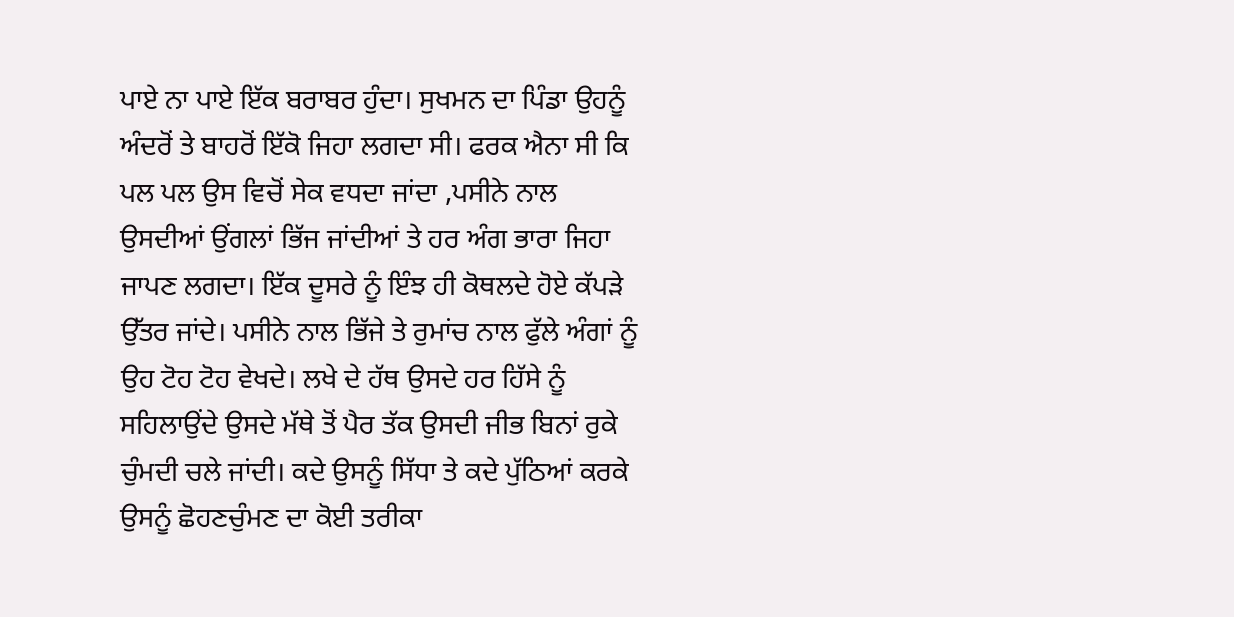ਪਾਏ ਨਾ ਪਾਏ ਇੱਕ ਬਰਾਬਰ ਹੁੰਦਾ। ਸੁਖਮਨ ਦਾ ਪਿੰਡਾ ਉਹਨੂੰ ਅੰਦਰੋਂ ਤੇ ਬਾਹਰੋਂ ਇੱਕੋ ਜਿਹਾ ਲਗਦਾ ਸੀ। ਫਰਕ ਐਨਾ ਸੀ ਕਿ ਪਲ ਪਲ ਉਸ ਵਿਚੋਂ ਸੇਕ ਵਧਦਾ ਜਾਂਦਾ ,ਪਸੀਨੇ ਨਾਲ ਉਸਦੀਆਂ ਉਂਗਲਾਂ ਭਿੱਜ ਜਾਂਦੀਆਂ ਤੇ ਹਰ ਅੰਗ ਭਾਰਾ ਜਿਹਾ ਜਾਪਣ ਲਗਦਾ। ਇੱਕ ਦੂਸਰੇ ਨੂੰ ਇੰਝ ਹੀ ਕੋਥਲਦੇ ਹੋਏ ਕੱਪਡ਼ੇ ਉੱਤਰ ਜਾਂਦੇ। ਪਸੀਨੇ ਨਾਲ ਭਿੱਜੇ ਤੇ ਰੁਮਾਂਚ ਨਾਲ ਫੁੱਲੇ ਅੰਗਾਂ ਨੂੰ ਉਹ ਟੋਹ ਟੋਹ ਵੇਖਦੇ। ਲਖੇ ਦੇ ਹੱਥ ਉਸਦੇ ਹਰ ਹਿੱਸੇ ਨੂੰ ਸਹਿਲਾਉਂਦੇ ਉਸਦੇ ਮੱਥੇ ਤੋਂ ਪੈਰ ਤੱਕ ਉਸਦੀ ਜੀਭ ਬਿਨਾਂ ਰੁਕੇ ਚੁੰਮਦੀ ਚਲੇ ਜਾਂਦੀ। ਕਦੇ ਉਸਨੂੰ ਸਿੱਧਾ ਤੇ ਕਦੇ ਪੁੱਠਿਆਂ ਕਰਕੇ ਉਸਨੂੰ ਛੋਹਣਚੁੰਮਣ ਦਾ ਕੋਈ ਤਰੀਕਾ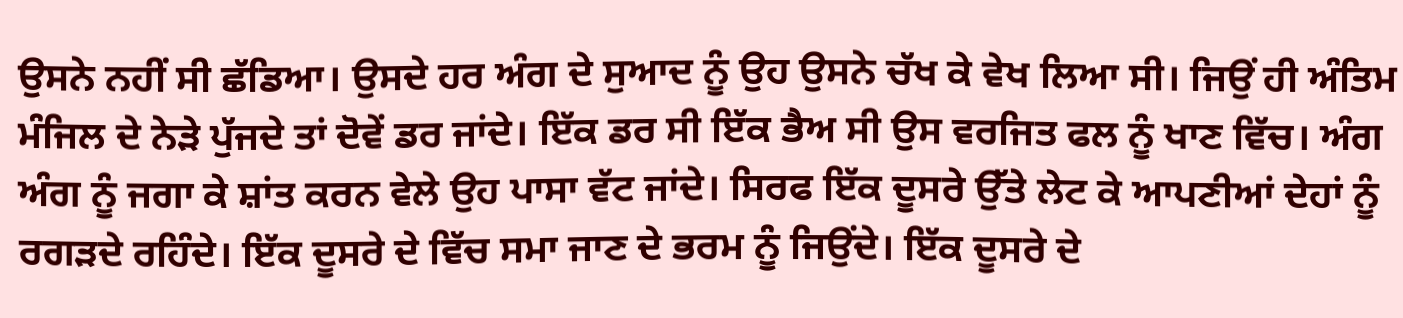ਉਸਨੇ ਨਹੀਂ ਸੀ ਛੱਡਿਆ। ਉਸਦੇ ਹਰ ਅੰਗ ਦੇ ਸੁਆਦ ਨੂੰ ਉਹ ਉਸਨੇ ਚੱਖ ਕੇ ਵੇਖ ਲਿਆ ਸੀ। ਜਿਉਂ ਹੀ ਅੰਤਿਮ ਮੰਜਿਲ ਦੇ ਨੇੜੇ ਪੁੱਜਦੇ ਤਾਂ ਦੋਵੇਂ ਡਰ ਜਾਂਦੇ। ਇੱਕ ਡਰ ਸੀ ਇੱਕ ਭੈਅ ਸੀ ਉਸ ਵਰਜਿਤ ਫਲ ਨੂੰ ਖਾਣ ਵਿੱਚ। ਅੰਗ ਅੰਗ ਨੂੰ ਜਗਾ ਕੇ ਸ਼ਾਂਤ ਕਰਨ ਵੇਲੇ ਉਹ ਪਾਸਾ ਵੱਟ ਜਾਂਦੇ। ਸਿਰਫ ਇੱਕ ਦੂਸਰੇ ਉੱਤੇ ਲੇਟ ਕੇ ਆਪਣੀਆਂ ਦੇਹਾਂ ਨੂੰ ਰਗੜਦੇ ਰਹਿੰਦੇ। ਇੱਕ ਦੂਸਰੇ ਦੇ ਵਿੱਚ ਸਮਾ ਜਾਣ ਦੇ ਭਰਮ ਨੂੰ ਜਿਉਂਦੇ। ਇੱਕ ਦੂਸਰੇ ਦੇ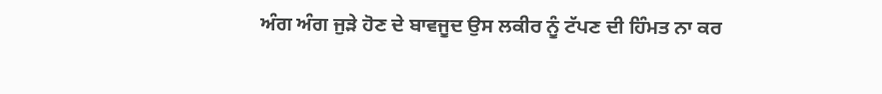ਅੰਗ ਅੰਗ ਜੁੜੇ ਹੋਣ ਦੇ ਬਾਵਜੂਦ ਉਸ ਲਕੀਰ ਨੂੰ ਟੱਪਣ ਦੀ ਹਿੰਮਤ ਨਾ ਕਰ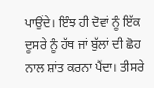ਪਾਉਂਦੇ। ਇੰਝ ਹੀ ਦੋਵਾਂ ਨੂੰ ਇੱਕ ਦੂਸਰੇ ਨੂੰ ਹੱਥ ਜਾਂ ਬੁੱਲਾਂ ਦੀ ਛੋਹ ਨਾਲ ਸ਼ਾਂਤ ਕਰਨਾ ਪੈਂਦਾ। ਤੀਸਰੇ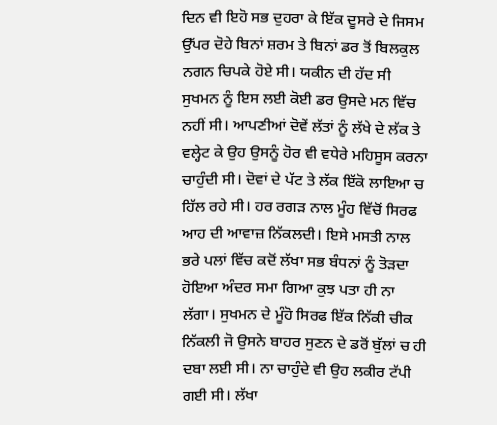ਦਿਨ ਵੀ ਇਹੋ ਸਭ ਦੁਹਰਾ ਕੇ ਇੱਕ ਦੂਸਰੇ ਦੇ ਜਿਸਮ ਉੱਪਰ ਦੋਹੇ ਬਿਨਾਂ ਸ਼ਰਮ ਤੇ ਬਿਨਾਂ ਡਰ ਤੋਂ ਬਿਲਕੁਲ ਨਗਨ ਚਿਪਕੇ ਹੋਏ ਸੀ। ਯਕੀਨ ਦੀ ਹੱਦ ਸੀ ਸੁਖਮਨ ਨੂੰ ਇਸ ਲਈ ਕੋਈ ਡਰ ਉਸਦੇ ਮਨ ਵਿੱਚ ਨਹੀਂ ਸੀ। ਆਪਣੀਆਂ ਦੋਵੇਂ ਲੱਤਾਂ ਨੂੰ ਲੱਖੇ ਦੇ ਲੱਕ ਤੇ ਵਲ੍ਹੇਟ ਕੇ ਉਹ ਉਸਨੂੰ ਹੋਰ ਵੀ ਵਧੇਰੇ ਮਹਿਸੂਸ ਕਰਨਾ ਚਾਹੁੰਦੀ ਸੀ। ਦੋਵਾਂ ਦੇ ਪੱਟ ਤੇ ਲੱਕ ਇੱਕੋ ਲਾਇਆ ਚ ਹਿੱਲ ਰਹੇ ਸੀ। ਹਰ ਰਗੜ ਨਾਲ ਮੂੰਹ ਵਿੱਚੋਂ ਸਿਰਫ ਆਹ ਦੀ ਆਵਾਜ਼ ਨਿੱਕਲਦੀ। ਇਸੇ ਮਸਤੀ ਨਾਲ ਭਰੇ ਪਲਾਂ ਵਿੱਚ ਕਦੋਂ ਲੱਖਾ ਸਭ ਬੰਧਨਾਂ ਨੂੰ ਤੋੜਦਾ ਹੋਇਆ ਅੰਦਰ ਸਮਾ ਗਿਆ ਕੁਝ ਪਤਾ ਹੀ ਨਾ ਲੱਗਾ। ਸੁਖਮਨ ਦੇ ਮੂੰਹੋ ਸਿਰਫ ਇੱਕ ਨਿੱਕੀ ਚੀਕ ਨਿੱਕਲੀ ਜੋ ਉਸਨੇ ਬਾਹਰ ਸੁਣਨ ਦੇ ਡਰੋਂ ਬੁੱਲਾਂ ਚ ਹੀ ਦਬਾ ਲਈ ਸੀ। ਨਾ ਚਾਹੁੰਦੇ ਵੀ ਉਹ ਲਕੀਰ ਟੱਪੀ ਗਈ ਸੀ। ਲੱਖਾ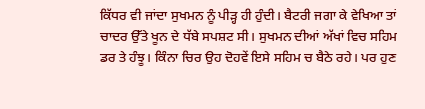ਕਿੱਧਰ ਵੀ ਜਾਂਦਾ ਸੁਖਮਨ ਨੂੰ ਪੀੜ੍ਹ ਹੀ ਹੁੰਦੀ। ਬੈਟਰੀ ਜਗਾ ਕੇ ਵੇਖਿਆ ਤਾਂ ਚਾਦਰ ਉੱਤੇ ਖੂਨ ਦੇ ਧੱਬੇ ਸਪਸ਼ਟ ਸੀ। ਸੁਖਮਨ ਦੀਆਂ ਅੱਖਾਂ ਵਿਚ ਸਹਿਮ ਡਰ ਤੇ ਹੰਝੂ। ਕਿੰਨਾ ਚਿਰ ਉਹ ਦੋਹਵੇਂ ਇਸੇ ਸਹਿਮ ਚ ਬੈਠੇ ਰਹੇ। ਪਰ ਹੁਣ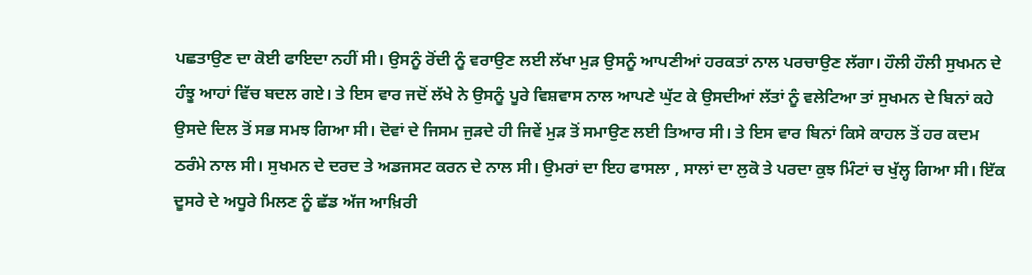ਪਛਤਾਉਣ ਦਾ ਕੋਈ ਫਾਇਦਾ ਨਹੀਂ ਸੀ। ਉਸਨੂੰ ਰੋਂਦੀ ਨੂੰ ਵਰਾਉਣ ਲਈ ਲੱਖਾ ਮੁੜ ਉਸਨੂੰ ਆਪਣੀਆਂ ਹਰਕਤਾਂ ਨਾਲ ਪਰਚਾਉਣ ਲੱਗਾ। ਹੌਲੀ ਹੌਲੀ ਸੁਖਮਨ ਦੇ ਹੰਝੂ ਆਹਾਂ ਵਿੱਚ ਬਦਲ ਗਏ। ਤੇ ਇਸ ਵਾਰ ਜਦੋਂ ਲੱਖੇ ਨੇ ਉਸਨੂੰ ਪੂਰੇ ਵਿਸ਼ਵਾਸ ਨਾਲ ਆਪਣੇ ਘੁੱਟ ਕੇ ਉਸਦੀਆਂ ਲੱਤਾਂ ਨੂੰ ਵਲੇਟਿਆ ਤਾਂ ਸੁਖਮਨ ਦੇ ਬਿਨਾਂ ਕਹੇ ਉਸਦੇ ਦਿਲ ਤੋਂ ਸਭ ਸਮਝ ਗਿਆ ਸੀ। ਦੋਵਾਂ ਦੇ ਜਿਸਮ ਜੁੜਦੇ ਹੀ ਜਿਵੇਂ ਮੁੜ ਤੋਂ ਸਮਾਉਣ ਲਈ ਤਿਆਰ ਸੀ। ਤੇ ਇਸ ਵਾਰ ਬਿਨਾਂ ਕਿਸੇ ਕਾਹਲ ਤੋਂ ਹਰ ਕਦਮ ਠਰੰਮੇ ਨਾਲ ਸੀ। ਸੁਖਮਨ ਦੇ ਦਰਦ ਤੇ ਅਡਜਸਟ ਕਰਨ ਦੇ ਨਾਲ ਸੀ। ਉਮਰਾਂ ਦਾ ਇਹ ਫਾਸਲਾ , ਸਾਲਾਂ ਦਾ ਲੁਕੋ ਤੇ ਪਰਦਾ ਕੁਝ ਮਿੰਟਾਂ ਚ ਖੁੱਲ੍ਹ ਗਿਆ ਸੀ। ਇੱਕ ਦੂਸਰੇ ਦੇ ਅਧੂਰੇ ਮਿਲਣ ਨੂੰ ਛੱਡ ਅੱਜ ਆਖ਼ਿਰੀ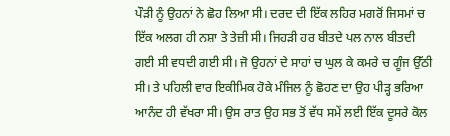ਪੌੜੀ ਨੂੰ ਉਹਨਾਂ ਨੇ ਛੋਹ ਲਿਆ ਸੀ। ਦਰਦ ਦੀ ਇੱਕ ਲਹਿਰ ਮਗਰੋਂ ਜਿਸਮਾਂ ਚ ਇੱਕ ਅਲਗ ਹੀ ਨਸ਼ਾ ਤੇ ਤੇਜ਼ੀ ਸੀ। ਜਿਹੜੀ ਹਰ ਬੀਤਦੇ ਪਲ ਨਾਲ ਬੀਤਦੀ ਗਈ ਸੀ ਵਧਦੀ ਗਈ ਸੀ। ਜੋ ਉਹਨਾਂ ਦੇ ਸਾਹਾਂ ਚ ਘੁਲ ਕੇ ਕਮਰੇ ਚ ਗੂੰਜ ਉੱਠੀ ਸੀ। ਤੇ ਪਹਿਲੀ ਵਾਰ ਇਕੀਮਿਕ ਹੋਕੇ ਮੰਜਿਲ ਨੂੰ ਛੋਹਣ ਦਾ ਉਹ ਪੀੜ੍ਹ ਭਰਿਆ ਆਨੰਦ ਹੀ ਵੱਖਰਾ ਸੀ। ਉਸ ਰਾਤ ਉਹ ਸਭ ਤੋਂ ਵੱਧ ਸਮੇਂ ਲਈ ਇੱਕ ਦੂਸਰੇ ਕੋਲ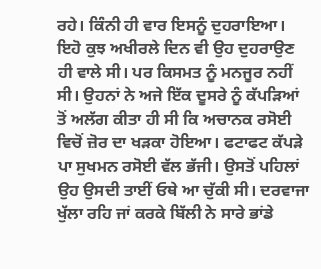ਰਹੇ। ਕਿੰਨੀ ਹੀ ਵਾਰ ਇਸਨੂੰ ਦੁਹਰਾਇਆ। ਇਹੋ ਕੁਝ ਅਖੀਰਲੇ ਦਿਨ ਵੀ ਉਹ ਦੁਹਰਾਉਣ ਹੀ ਵਾਲੇ ਸੀ। ਪਰ ਕਿਸਮਤ ਨੂੰ ਮਨਜੂਰ ਨਹੀਂ ਸੀ। ਉਹਨਾਂ ਨੇ ਅਜੇ ਇੱਕ ਦੂਸਰੇ ਨੂੰ ਕੱਪੜਿਆਂ ਤੋਂ ਅਲੱਗ ਕੀਤਾ ਹੀ ਸੀ ਕਿ ਅਚਾਨਕ ਰਸੋਈ ਵਿਚੋਂ ਜ਼ੋਰ ਦਾ ਖੜਕਾ ਹੋਇਆ। ਫਟਾਫਟ ਕੱਪੜੇ ਪਾ ਸੁਖਮਨ ਰਸੋਈ ਵੱਲ ਭੱਜੀ। ਉਸਤੋਂ ਪਹਿਲਾਂ ਉਹ ਉਸਦੀ ਤਾਈਂ ਓਥੇ ਆ ਚੁੱਕੀ ਸੀ। ਦਰਵਾਜਾ ਖੁੱਲਾ ਰਹਿ ਜਾਂ ਕਰਕੇ ਬਿੱਲੀ ਨੇ ਸਾਰੇ ਭਾਂਡੇ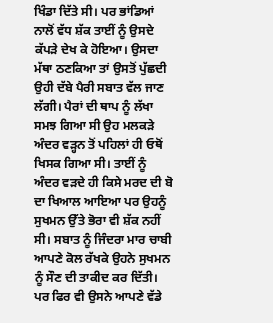ਖਿੰਡਾ ਦਿੱਤੇ ਸੀ। ਪਰ ਭਾਂਡਿਆਂ ਨਾਲੋਂ ਵੱਧ ਸ਼ੱਕ ਤਾਈਂ ਨੂੰ ਉਸਦੇ ਕੱਪੜੇ ਦੇਖ ਕੇ ਹੋਇਆ। ਉਸਦਾ ਮੱਥਾ ਠਣਕਿਆ ਤਾਂ ਉਸਤੋਂ ਪੁੱਛਦੀ ਉਹੀ ਦੱਬੇ ਪੈਰੀ ਸਬਾਤ ਵੱਲ ਜਾਣ ਲੱਗੀ। ਪੈਰਾਂ ਦੀ ਥਾਪ ਨੂੰ ਲੱਖਾ ਸਮਝ ਗਿਆ ਸੀ ਉਹ ਮਲਕੜੇ ਅੰਦਰ ਵੜ੍ਹਨ ਤੋਂ ਪਹਿਲਾਂ ਹੀ ਓਥੋਂ ਖਿਸਕ ਗਿਆ ਸੀ। ਤਾਈਂ ਨੂੰ ਅੰਦਰ ਵੜਦੇ ਹੀ ਕਿਸੇ ਮਰਦ ਦੀ ਬੋ ਦਾ ਖਿਆਲ ਆਇਆ ਪਰ ਉਹਨੂੰ ਸੁਖਮਨ ਉੱਤੇ ਭੋਰਾ ਵੀ ਸ਼ੱਕ ਨਹੀਂ ਸੀ। ਸਬਾਤ ਨੂੰ ਜਿੰਦਰਾ ਮਾਰ ਚਾਬੀ ਆਪਣੇ ਕੋਲ ਰੱਖਕੇ ਉਹਨੇ ਸੁਖਮਨ ਨੂੰ ਸੌਣ ਦੀ ਤਾਕੀਦ ਕਰ ਦਿੱਤੀ। ਪਰ ਫਿਰ ਵੀ ਉਸਨੇ ਆਪਣੇ ਵੱਡੇ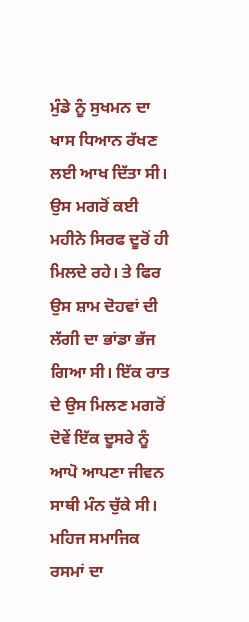ਮੁੰਡੇ ਨੂੰ ਸੁਖਮਨ ਦਾ ਖਾਸ ਧਿਆਨ ਰੱਖਣ ਲਈ ਆਖ ਦਿੱਤਾ ਸੀ। ਉਸ ਮਗਰੋਂ ਕਈ ਮਹੀਨੇ ਸਿਰਫ ਦੂਰੋਂ ਹੀ ਮਿਲਦੇ ਰਹੇ। ਤੇ ਫਿਰ ਉਸ ਸ਼ਾਮ ਦੋਹਵਾਂ ਦੀ ਲੱਗੀ ਦਾ ਭਾਂਡਾ ਭੱਜ ਗਿਆ ਸੀ। ਇੱਕ ਰਾਤ ਦੇ ਉਸ ਮਿਲਣ ਮਗਰੋਂ ਦੋਵੇਂ ਇੱਕ ਦੂਸਰੇ ਨੂੰ ਆਪੋ ਆਪਣਾ ਜੀਵਨ ਸਾਥੀ ਮੰਨ ਚੁੱਕੇ ਸੀ। ਮਹਿਜ ਸਮਾਜਿਕ ਰਸਮਾਂ ਦਾ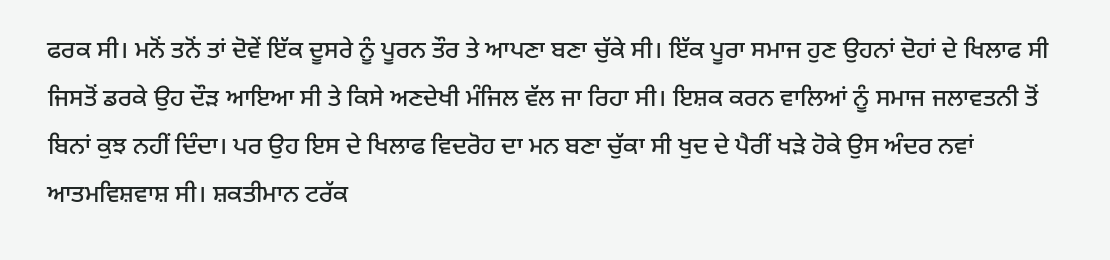ਫਰਕ ਸੀ। ਮਨੋਂ ਤਨੋਂ ਤਾਂ ਦੋਵੇਂ ਇੱਕ ਦੂਸਰੇ ਨੂੰ ਪੂਰਨ ਤੌਰ ਤੇ ਆਪਣਾ ਬਣਾ ਚੁੱਕੇ ਸੀ। ਇੱਕ ਪੂਰਾ ਸਮਾਜ ਹੁਣ ਉਹਨਾਂ ਦੋਹਾਂ ਦੇ ਖਿਲਾਫ ਸੀ ਜਿਸਤੋਂ ਡਰਕੇ ਉਹ ਦੌੜ ਆਇਆ ਸੀ ਤੇ ਕਿਸੇ ਅਣਦੇਖੀ ਮੰਜਿਲ ਵੱਲ ਜਾ ਰਿਹਾ ਸੀ। ਇਸ਼ਕ ਕਰਨ ਵਾਲਿਆਂ ਨੂੰ ਸਮਾਜ ਜਲਾਵਤਨੀ ਤੋਂ ਬਿਨਾਂ ਕੁਝ ਨਹੀਂ ਦਿੰਦਾ। ਪਰ ਉਹ ਇਸ ਦੇ ਖਿਲਾਫ ਵਿਦਰੋਹ ਦਾ ਮਨ ਬਣਾ ਚੁੱਕਾ ਸੀ ਖੁਦ ਦੇ ਪੈਰੀਂ ਖੜੇ ਹੋਕੇ ਉਸ ਅੰਦਰ ਨਵਾਂ ਆਤਮਵਿਸ਼ਵਾਸ਼ ਸੀ। ਸ਼ਕਤੀਮਾਨ ਟਰੱਕ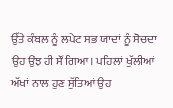ਉੱਤੇ ਕੰਬਲ ਨੂੰ ਲਪੇਟ ਸਭ ਯਾਦਾਂ ਨੂੰ ਸੋਚਦਾ ਉਹ ਉਂਝ ਹੀ ਸੌਂ ਗਿਆ। ਪਹਿਲਾਂ ਖੁੱਲੀਆਂ ਅੱਖਾਂ ਨਾਲ ਹੁਣ ਸੁੱਤਿਆਂ ਉਹ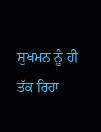ਸੁਖਮਨ ਨੂੰ ਹੀ ਤੱਕ ਰਿਹਾ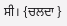ਸੀ। {ਚਲਦਾ }